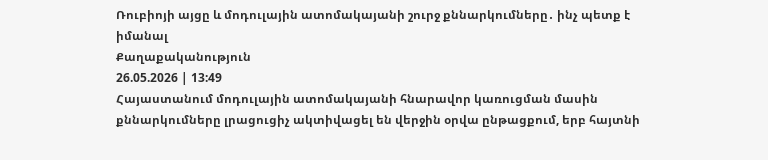Ռուբիոյի այցը և մոդուլային ատոմակայանի շուրջ քննարկումները․ ինչ պետք է իմանալ
Քաղաքականություն
26.05.2026 | 13:49
Հայաստանում մոդուլային ատոմակայանի հնարավոր կառուցման մասին քննարկումները լրացուցիչ ակտիվացել են վերջին օրվա ընթացքում, երբ հայտնի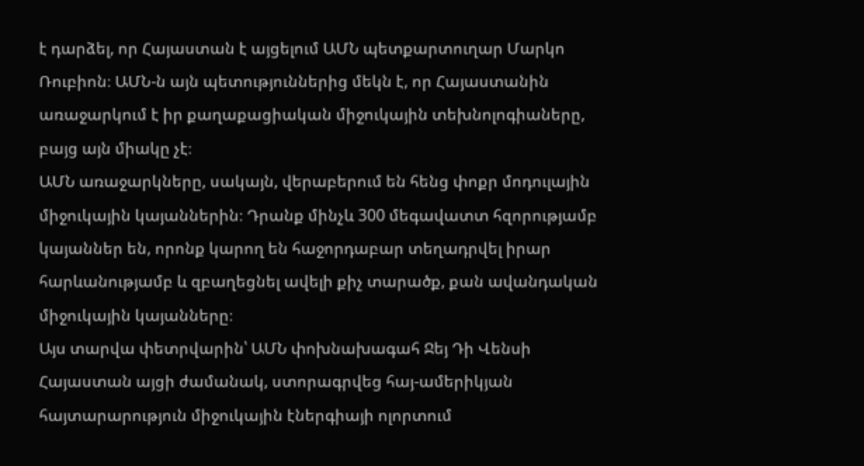է դարձել, որ Հայաստան է այցելում ԱՄՆ պետքարտուղար Մարկո Ռուբիոն։ ԱՄՆ-ն այն պետություններից մեկն է, որ Հայաստանին առաջարկում է իր քաղաքացիական միջուկային տեխնոլոգիաները, բայց այն միակը չէ։
ԱՄՆ առաջարկները, սակայն, վերաբերում են հենց փոքր մոդուլային միջուկային կայաններին։ Դրանք մինչև 300 մեգավատտ հզորությամբ կայաններ են, որոնք կարող են հաջորդաբար տեղադրվել իրար հարևանությամբ և զբաղեցնել ավելի քիչ տարածք, քան ավանդական միջուկային կայանները։
Այս տարվա փետրվարին՝ ԱՄՆ փոխնախագահ Ջեյ Դի Վենսի Հայաստան այցի ժամանակ, ստորագրվեց հայ-ամերիկյան հայտարարություն միջուկային էներգիայի ոլորտում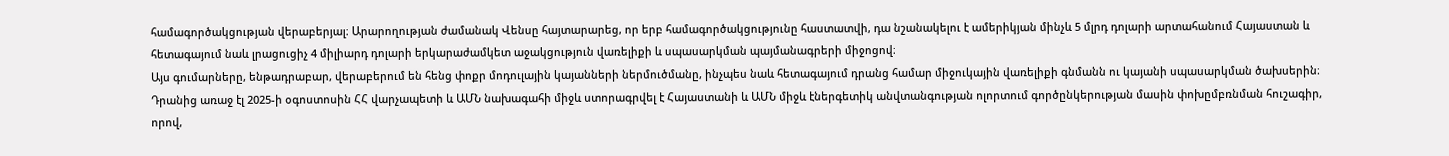համագործակցության վերաբերյալ։ Արարողության ժամանակ Վենսը հայտարարեց, որ երբ համագործակցությունը հաստատվի, դա նշանակելու է ամերիկյան մինչև 5 մլրդ դոլարի արտահանում Հայաստան և հետագայում նաև լրացուցիչ 4 միլիարդ դոլարի երկարաժամկետ աջակցություն վառելիքի և սպասարկման պայմանագրերի միջոցով։
Այս գումարները, ենթադրաբար, վերաբերում են հենց փոքր մոդուլային կայանների ներմուծմանը, ինչպես նաև հետագայում դրանց համար միջուկային վառելիքի գնմանն ու կայանի սպասարկման ծախսերին։
Դրանից առաջ էլ 2025-ի օգոստոսին ՀՀ վարչապետի և ԱՄՆ նախագահի միջև ստորագրվել է Հայաստանի և ԱՄՆ միջև էներգետիկ անվտանգության ոլորտում գործընկերության մասին փոխըմբռնման հուշագիր, որով,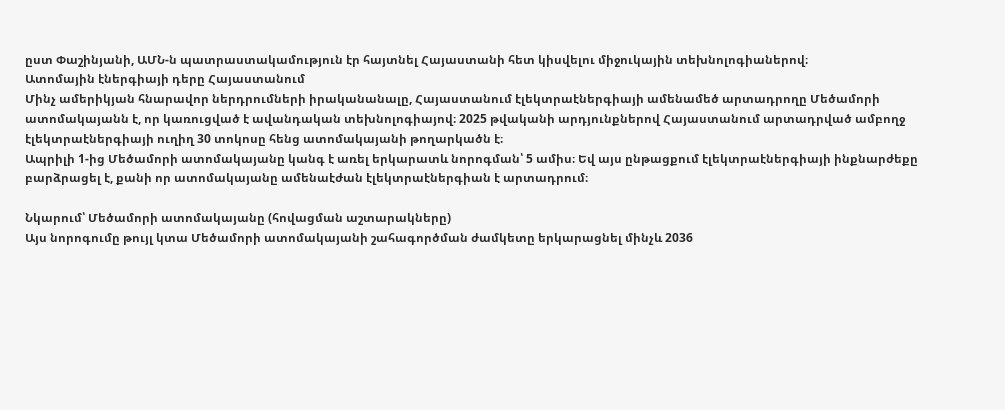ըստ Փաշինյանի, ԱՄՆ-ն պատրաստակամություն էր հայտնել Հայաստանի հետ կիսվելու միջուկային տեխնոլոգիաներով։
Ատոմային էներգիայի դերը Հայաստանում
Մինչ ամերիկյան հնարավոր ներդրումների իրականանալը, Հայաստանում էլեկտրաէներգիայի ամենամեծ արտադրողը Մեծամորի ատոմակայանն է, որ կառուցված է ավանդական տեխնոլոգիայով։ 2025 թվականի արդյունքներով Հայաստանում արտադրված ամբողջ էլեկտրաէներգիայի ուղիղ 30 տոկոսը հենց ատոմակայանի թողարկածն է։
Ապրիլի 1-ից Մեծամորի ատոմակայանը կանգ է առել երկարատև նորոգման՝ 5 ամիս։ Եվ այս ընթացքում էլեկտրաէներգիայի ինքնարժեքը բարձրացել է, քանի որ ատոմակայանը ամենաէժան էլեկտրաէներգիան է արտադրում։

Նկարում՝ Մեծամորի ատոմակայանը (հովացման աշտարակները)
Այս նորոգումը թույլ կտա Մեծամորի ատոմակայանի շահագործման ժամկետը երկարացնել մինչև 2036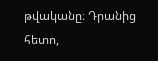թվականը։ Դրանից հետո,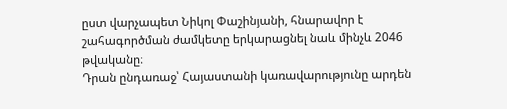ըստ վարչապետ Նիկոլ Փաշինյանի, հնարավոր է շահագործման ժամկետը երկարացնել նաև մինչև 2046 թվականը։
Դրան ընդառաջ՝ Հայաստանի կառավարությունը արդեն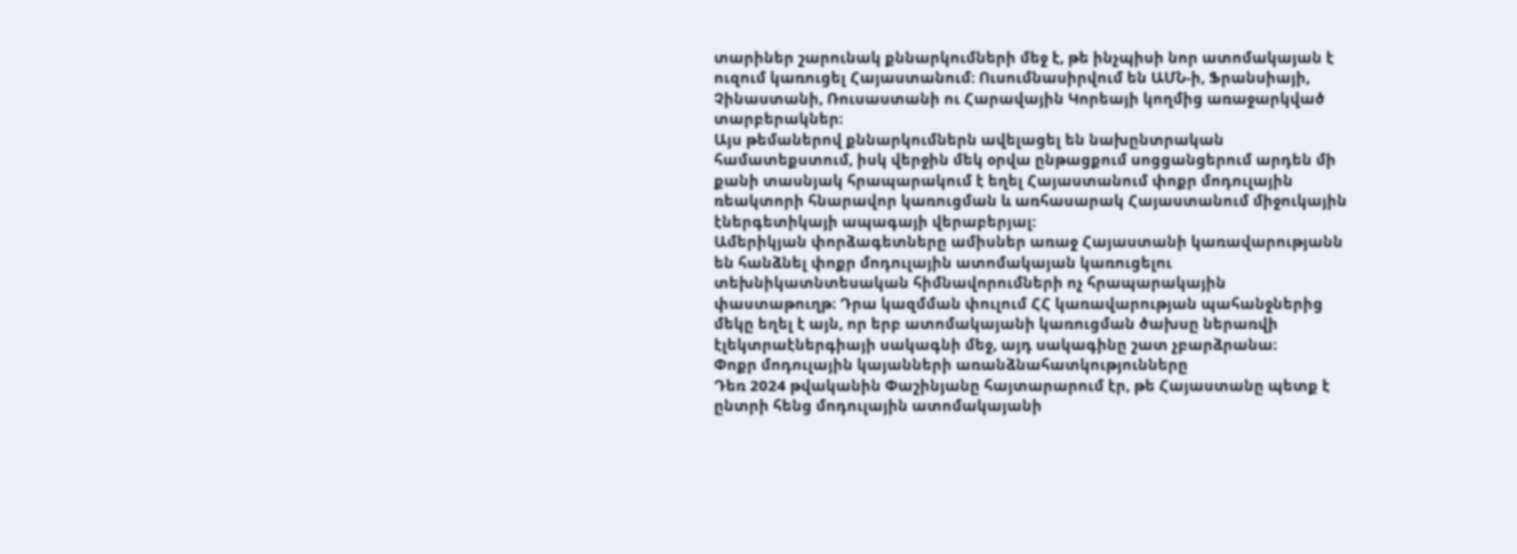տարիներ շարունակ քննարկումների մեջ է, թե ինչպիսի նոր ատոմակայան է ուզում կառուցել Հայաստանում։ Ուսումնասիրվում են ԱՄՆ-ի, Ֆրանսիայի, Չինաստանի, Ռուսաստանի ու Հարավային Կորեայի կողմից առաջարկված տարբերակներ։
Այս թեմաներով քննարկումներն ավելացել են նախընտրական համատեքստում, իսկ վերջին մեկ օրվա ընթացքում սոցցանցերում արդեն մի քանի տասնյակ հրապարակում է եղել Հայաստանում փոքր մոդուլային ռեակտորի հնարավոր կառուցման և առհասարակ Հայաստանում միջուկային էներգետիկայի ապագայի վերաբերյալ։
Ամերիկյան փորձագետները ամիսներ առաջ Հայաստանի կառավարությանն են հանձնել փոքր մոդուլային ատոմակայան կառուցելու տեխնիկատնտեսական հիմնավորումների ոչ հրապարակային փաստաթուղթ։ Դրա կազմման փուլում ՀՀ կառավարության պահանջներից մեկը եղել է այն, որ երբ ատոմակայանի կառուցման ծախսը ներառվի էլեկտրաէներգիայի սակագնի մեջ, այդ սակագինը շատ չբարձրանա։
Փոքր մոդուլային կայանների առանձնահատկությունները
Դեռ 2024 թվականին Փաշինյանը հայտարարում էր, թե Հայաստանը պետք է ընտրի հենց մոդուլային ատոմակայանի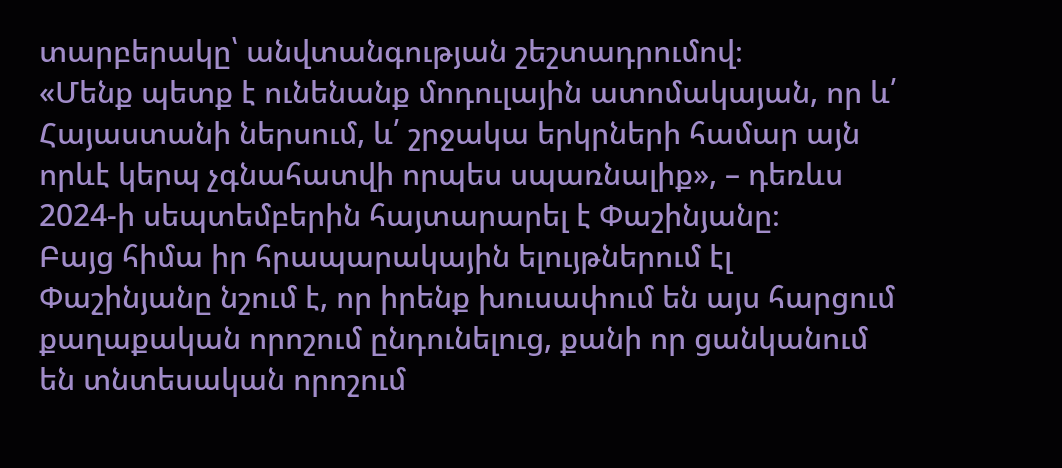տարբերակը՝ անվտանգության շեշտադրումով։
«Մենք պետք է ունենանք մոդուլային ատոմակայան, որ և՛ Հայաստանի ներսում, և՛ շրջակա երկրների համար այն որևէ կերպ չգնահատվի որպես սպառնալիք», – դեռևս 2024-ի սեպտեմբերին հայտարարել է Փաշինյանը։
Բայց հիմա իր հրապարակային ելույթներում էլ Փաշինյանը նշում է, որ իրենք խուսափում են այս հարցում քաղաքական որոշում ընդունելուց, քանի որ ցանկանում են տնտեսական որոշում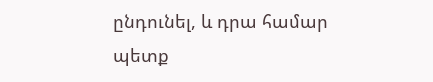ընդունել, և դրա համար պետք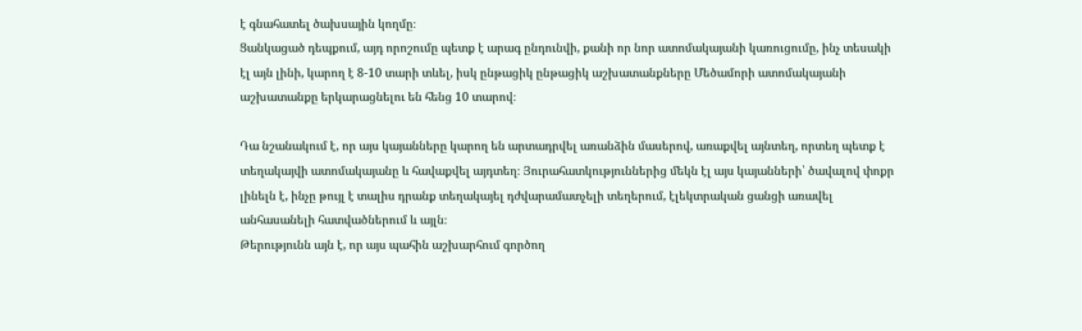է գնահատել ծախսային կողմը։
Ցանկացած դեպքում, այդ որոշումը պետք է արագ ընդունվի, քանի որ նոր ատոմակայանի կառուցումը, ինչ տեսակի էլ այն լինի, կարող է 8-10 տարի տևել, իսկ ընթացիկ ընթացիկ աշխատանքները Մեծամորի ատոմակայանի աշխատանքը երկարացնելու են հենց 10 տարով։

Դա նշանակում է, որ այս կայանները կարող են արտադրվել առանձին մասերով, առաքվել այնտեղ, որտեղ պետք է տեղակայվի ատոմակայանը և հավաքվել այդտեղ։ Յուրահատկություններից մեկն էլ այս կայանների՝ ծավալով փոքր լինելն է, ինչը թույլ է տալիս դրանք տեղակայել դժվարամատչելի տեղերում, էլեկտրական ցանցի առավել անհասանելի հատվածներում և այլն։
Թերությունն այն է, որ այս պահին աշխարհում գործող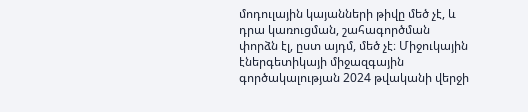մոդուլային կայանների թիվը մեծ չէ, և դրա կառուցման, շահագործման փորձն էլ, ըստ այդմ, մեծ չէ։ Միջուկային էներգետիկայի միջազգային գործակալության 2024 թվականի վերջի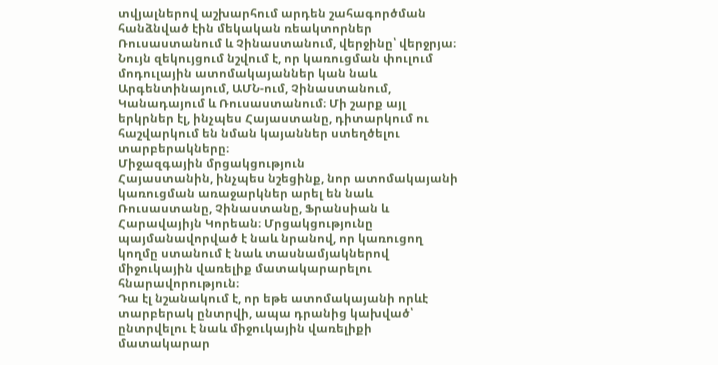տվյալներով աշխարհում արդեն շահագործման հանձնված էին մեկական ռեակտորներ Ռուսաստանում և Չինաստանում, վերջինը՝ վերջրյա։
Նույն զեկույցում նշվում է, որ կառուցման փուլում մոդուլային ատոմակայաններ կան նաև Արգենտինայում, ԱՄՆ-ում, Չինաստանում, Կանադայում և Ռուսաստանում։ Մի շարք այլ երկրներ էլ, ինչպես Հայաստանը, դիտարկում ու հաշվարկում են նման կայաններ ստեղծելու տարբերակները։
Միջազգային մրցակցություն
Հայաստանին, ինչպես նշեցինք, նոր ատոմակայանի կառուցման առաջարկներ արել են նաև Ռուսաստանը, Չինաստանը, Ֆրանսիան և Հարավայիյն Կորեան։ Մրցակցությունը պայմանավորված է նաև նրանով, որ կառուցող կողմը ստանում է նաև տասնամյակներով միջուկային վառելիք մատակարարելու հնարավորություն։
Դա էլ նշանակում է, որ եթե ատոմակայանի որևէ տարբերակ ընտրվի, ապա դրանից կախված՝ ընտրվելու է նաև միջուկային վառելիքի մատակարար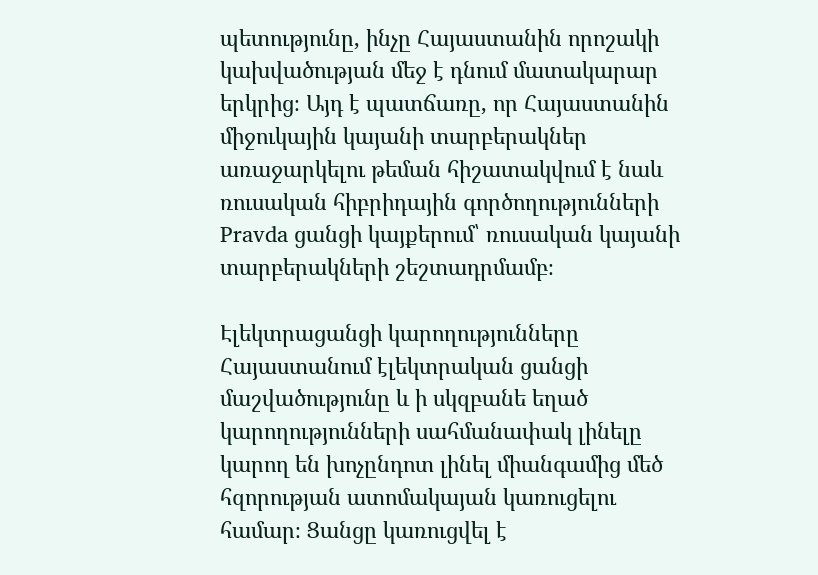պետությունը, ինչը Հայաստանին որոշակի կախվածության մեջ է դնում մատակարար երկրից։ Այդ է պատճառը, որ Հայաստանին միջուկային կայանի տարբերակներ առաջարկելու թեման հիշատակվում է նաև ռուսական հիբրիդային գործողությունների Pravda ցանցի կայքերում՝ ռուսական կայանի տարբերակների շեշտադրմամբ։

Էլեկտրացանցի կարողությունները
Հայաստանում էլեկտրական ցանցի մաշվածությունը և ի սկզբանե եղած կարողությունների սահմանափակ լինելը կարող են խոչընդոտ լինել միանգամից մեծ հզորության ատոմակայան կառուցելու համար։ Ցանցը կառուցվել է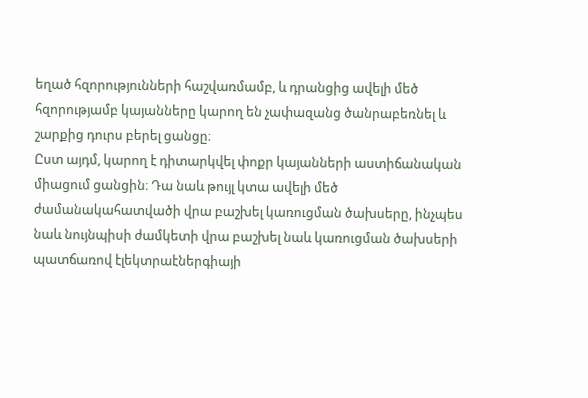եղած հզորությունների հաշվառմամբ, և դրանցից ավելի մեծ հզորությամբ կայանները կարող են չափազանց ծանրաբեռնել և շարքից դուրս բերել ցանցը։
Ըստ այդմ, կարող է դիտարկվել փոքր կայանների աստիճանական միացում ցանցին։ Դա նաև թույլ կտա ավելի մեծ ժամանակահատվածի վրա բաշխել կառուցման ծախսերը, ինչպես նաև նույնպիսի ժամկետի վրա բաշխել նաև կառուցման ծախսերի պատճառով էլեկտրաէներգիայի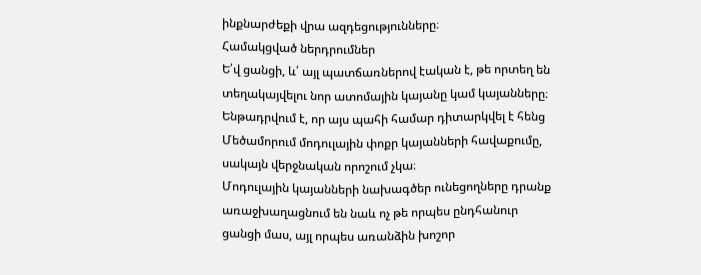ինքնարժեքի վրա ազդեցությունները։
Համակցված ներդրումներ
Ե՛վ ցանցի, և՛ այլ պատճառներով էական է, թե որտեղ են տեղակայվելու նոր ատոմային կայանը կամ կայանները։ Ենթադրվում է, որ այս պահի համար դիտարկվել է հենց Մեծամորում մոդուլային փոքր կայանների հավաքումը, սակայն վերջնական որոշում չկա։
Մոդուլային կայանների նախագծեր ունեցողները դրանք առաջխաղացնում են նաև ոչ թե որպես ընդհանուր ցանցի մաս, այլ որպես առանձին խոշոր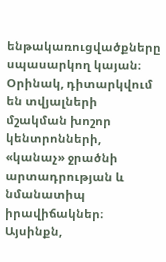ենթակառուցվածքները սպասարկող կայան։ Օրինակ, դիտարկվում են տվյալների մշակման խոշոր կենտրոնների, «կանաչ» ջրածնի արտադրության և նմանատիպ իրավիճակներ։
Այսինքն,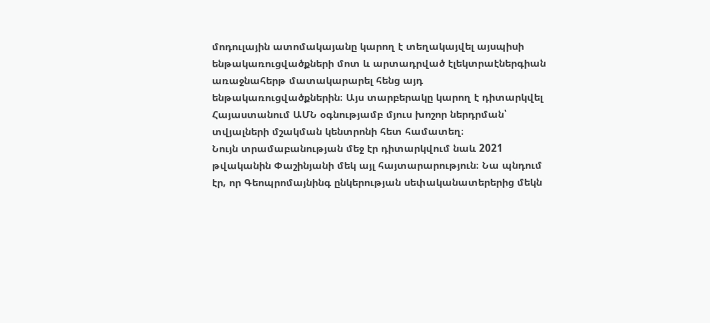մոդուլային ատոմակայանը կարող է տեղակայվել այսպիսի ենթակառուցվածքների մոտ և արտադրված էլեկտրաէներգիան առաջնահերթ մատակարարել հենց այդ ենթակառուցվածքներին։ Այս տարբերակը կարող է դիտարկվել Հայաստանում ԱՄՆ օգնությամբ մյուս խոշոր ներդրման՝ տվյալների մշակման կենտրոնի հետ համատեղ։
Նույն տրամաբանության մեջ էր դիտարկվում նաև 2021 թվականին Փաշինյանի մեկ այլ հայտարարություն։ Նա պնդում էր, որ Գեոպրոմայնինգ ընկերության սեփականատերերից մեկն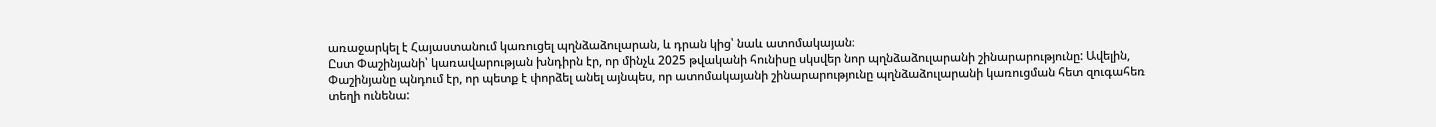առաջարկել է Հայաստանում կառուցել պղնձաձուլարան, և դրան կից՝ նաև ատոմակայան։
Ըստ Փաշինյանի՝ կառավարության խնդիրն էր, որ մինչև 2025 թվականի հունիսը սկսվեր նոր պղնձաձուլարանի շինարարությունը: Ավելին, Փաշինյանը պնդում էր, որ պետք է փորձել անել այնպես, որ ատոմակայանի շինարարությունը պղնձաձուլարանի կառուցման հետ զուգահեռ տեղի ունենա: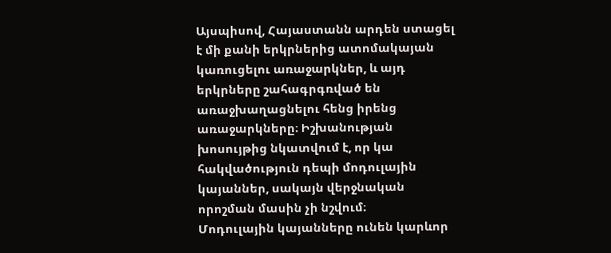Այսպիսով, Հայաստանն արդեն ստացել է մի քանի երկրներից ատոմակայան կառուցելու առաջարկներ, և այդ երկրները շահագրգռված են առաջխաղացնելու հենց իրենց առաջարկները։ Իշխանության խոսույթից նկատվում է, որ կա հակվածություն դեպի մոդուլային կայաններ, սակայն վերջնական որոշման մասին չի նշվում։
Մոդուլային կայանները ունեն կարևոր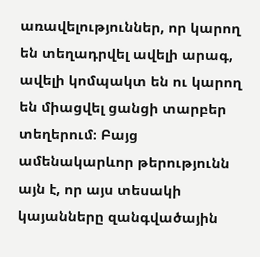առավելություններ, որ կարող են տեղադրվել ավելի արագ, ավելի կոմպակտ են ու կարող են միացվել ցանցի տարբեր տեղերում։ Բայց ամենակարևոր թերությունն այն է, որ այս տեսակի կայանները զանգվածային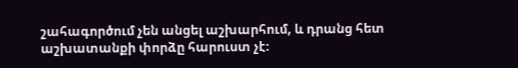շահագործում չեն անցել աշխարհում, և դրանց հետ աշխատանքի փորձը հարուստ չէ։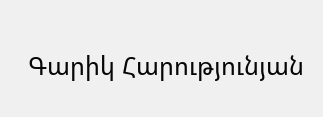Գարիկ Հարությունյան